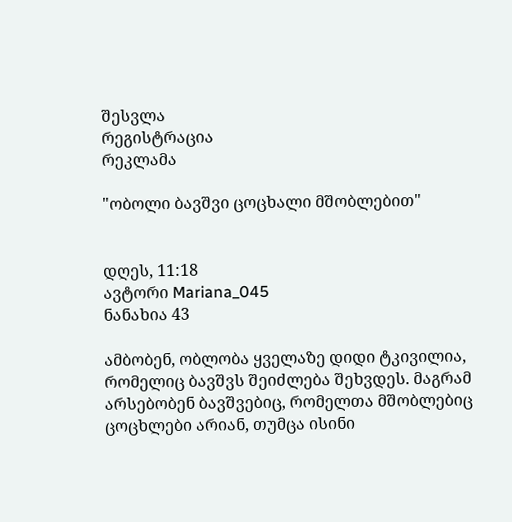შესვლა
რეგისტრაცია
რეკლამა

"ობოლი ბავშვი ცოცხალი მშობლებით"


დღეს, 11:18
ავტორი Mariana_045
ნანახია 43

ამბობენ, ობლობა ყველაზე დიდი ტკივილია, რომელიც ბავშვს შეიძლება შეხვდეს. მაგრამ არსებობენ ბავშვებიც, რომელთა მშობლებიც ცოცხლები არიან, თუმცა ისინი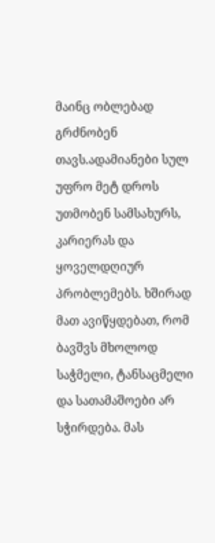მაინც ობლებად გრძნობენ თავს.ადამიანები სულ უფრო მეტ დროს უთმობენ სამსახურს, კარიერას და ყოველდღიურ პრობლემებს. ხშირად მათ ავიწყდებათ, რომ ბავშვს მხოლოდ საჭმელი, ტანსაცმელი და სათამაშოები არ სჭირდება. მას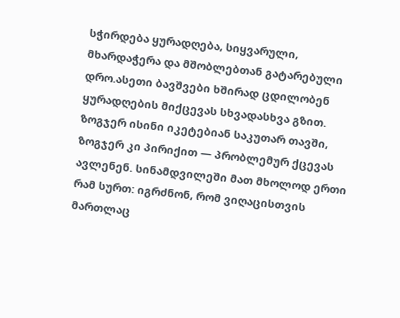სჭირდება ყურადღება, სიყვარული, მხარდაჭერა და მშობლებთან გატარებული დრო.ასეთი ბავშვები ხშირად ცდილობენ ყურადღების მიქცევას სხვადასხვა გზით. ზოგჯერ ისინი იკეტებიან საკუთარ თავში, ზოგჯერ კი პირიქით — პრობლემურ ქცევას ავლენენ. სინამდვილეში მათ მხოლოდ ერთი რამ სურთ: იგრძნონ, რომ ვიღაცისთვის მართლაც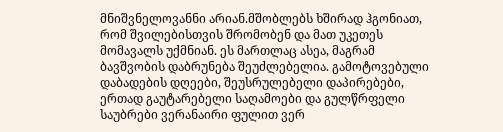მნიშვნელოვანნი არიან.მშობლებს ხშირად ჰგონიათ, რომ შვილებისთვის შრომობენ და მათ უკეთეს მომავალს უქმნიან. ეს მართლაც ასეა, მაგრამ ბავშვობის დაბრუნება შეუძლებელია. გამოტოვებული დაბადების დღეები, შეუსრულებელი დაპირებები, ერთად გაუტარებელი საღამოები და გულწრფელი საუბრები ვერანაირი ფულით ვერ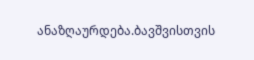ანაზღაურდება.ბავშვისთვის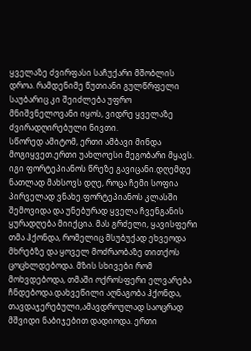ყველაზე ძვირფასი საჩუქარი მშობლის დროა. რამდენიმე წუთიანი გულწრფელი საუბარიც კი შეიძლება უფრო მნიშვნელოვანი იყოს, ვიდრე ყველაზე ძვირადღირებული ნივთი.
სწორედ ამიტომ, ერთი ამბავი მინდა მოგიყვეთ.ერთი უახლოესი მეგობარი მყავს. იგი ფორტეპიანოს წრეზე გავიცანი.დღემდე ნათლად მახსოვს დღე, როცა ჩემი სოფია პირველად ვნახე.ფორტეპიანოს კლასში შემოვიდა და უნებურად ყველა ჩვენგანის ყურადღება მიიქცია. მას გრძელი, ყავისფერი თმა ჰქონდა, რომელიც მსუბუქად ეხვეოდა მხრებზე და ყოველ მოძრაობაზე თითქოს ცოცხლდებოდა. მზის სხივები რომ მოხვდებოდა, თმაში ოქროსფერი ელვარება ჩნდებოდა.დახვეწილი აღნაგობა ჰქონდა, თავდაჯერებული,ამავდროულად საოცრად მშვიდი ნაბიჯებით დადიოდა. ერთი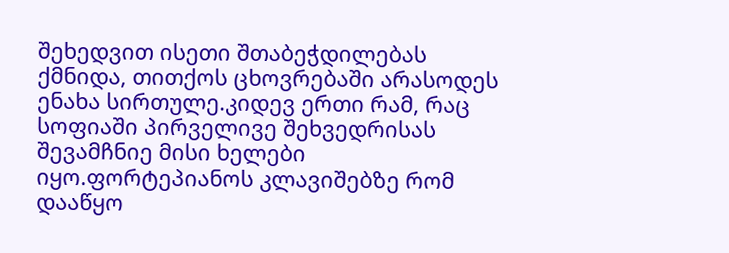შეხედვით ისეთი შთაბეჭდილებას ქმნიდა, თითქოს ცხოვრებაში არასოდეს ენახა სირთულე.კიდევ ერთი რამ, რაც სოფიაში პირველივე შეხვედრისას შევამჩნიე მისი ხელები იყო.ფორტეპიანოს კლავიშებზე რომ დააწყო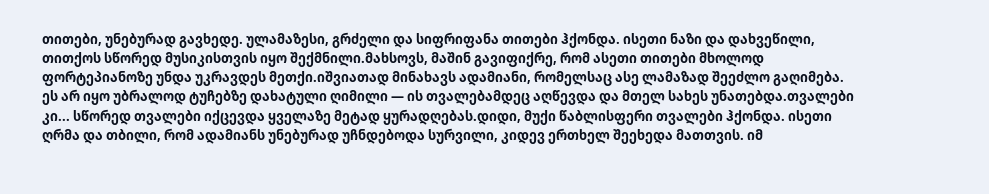თითები, უნებურად გავხედე. ულამაზესი, გრძელი და სიფრიფანა თითები ჰქონდა. ისეთი ნაზი და დახვეწილი, თითქოს სწორედ მუსიკისთვის იყო შექმნილი.მახსოვს, მაშინ გავიფიქრე, რომ ასეთი თითები მხოლოდ ფორტეპიანოზე უნდა უკრავდეს მეთქი.იშვიათად მინახავს ადამიანი, რომელსაც ასე ლამაზად შეეძლო გაღიმება. ეს არ იყო უბრალოდ ტუჩებზე დახატული ღიმილი — ის თვალებამდეც აღწევდა და მთელ სახეს უნათებდა.თვალები კი... სწორედ თვალები იქცევდა ყველაზე მეტად ყურადღებას.დიდი, მუქი წაბლისფერი თვალები ჰქონდა. ისეთი ღრმა და თბილი, რომ ადამიანს უნებურად უჩნდებოდა სურვილი, კიდევ ერთხელ შეეხედა მათთვის. იმ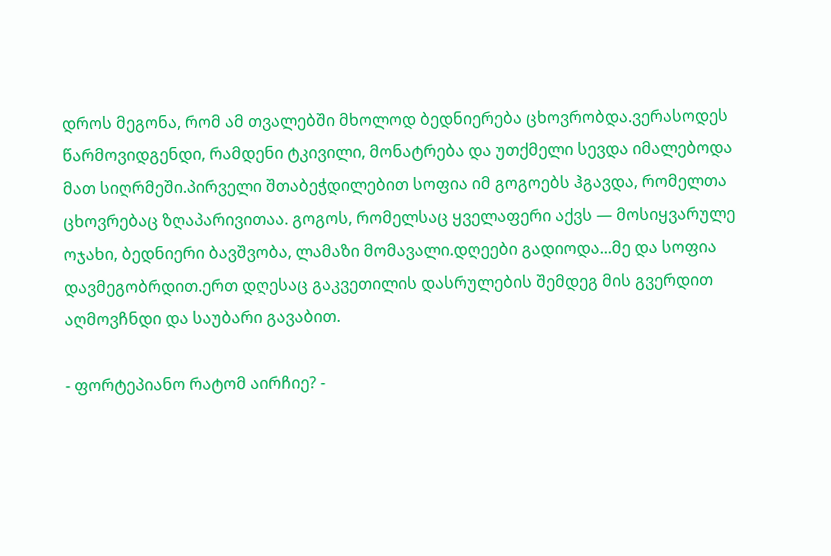დროს მეგონა, რომ ამ თვალებში მხოლოდ ბედნიერება ცხოვრობდა.ვერასოდეს წარმოვიდგენდი, რამდენი ტკივილი, მონატრება და უთქმელი სევდა იმალებოდა მათ სიღრმეში.პირველი შთაბეჭდილებით სოფია იმ გოგოებს ჰგავდა, რომელთა ცხოვრებაც ზღაპარივითაა. გოგოს, რომელსაც ყველაფერი აქვს — მოსიყვარულე ოჯახი, ბედნიერი ბავშვობა, ლამაზი მომავალი.დღეები გადიოდა...მე და სოფია დავმეგობრდით.ერთ დღესაც გაკვეთილის დასრულების შემდეგ მის გვერდით აღმოვჩნდი და საუბარი გავაბით.

- ფორტეპიანო რატომ აირჩიე? -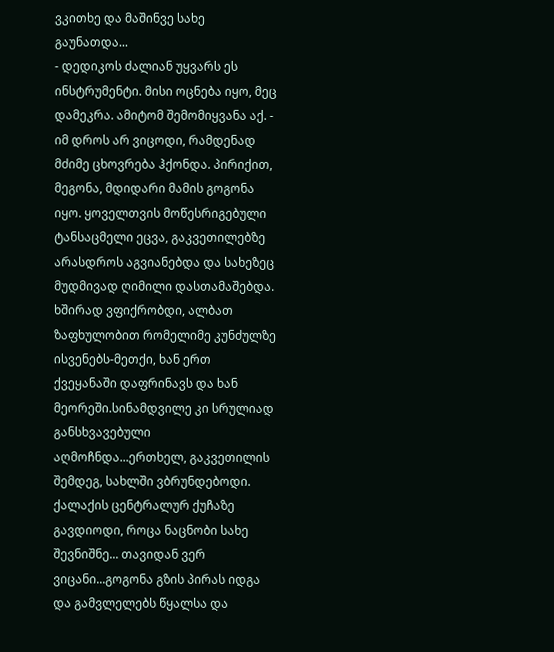ვკითხე და მაშინვე სახე გაუნათდა...
- დედიკოს ძალიან უყვარს ეს ინსტრუმენტი. მისი ოცნება იყო, მეც დამეკრა. ამიტომ შემომიყვანა აქ. - იმ დროს არ ვიცოდი, რამდენად მძიმე ცხოვრება ჰქონდა. პირიქით, მეგონა, მდიდარი მამის გოგონა იყო. ყოველთვის მოწესრიგებული ტანსაცმელი ეცვა, გაკვეთილებზე არასდროს აგვიანებდა და სახეზეც მუდმივად ღიმილი დასთამაშებდა. ხშირად ვფიქრობდი, ალბათ ზაფხულობით რომელიმე კუნძულზე ისვენებს-მეთქი, ხან ერთ ქვეყანაში დაფრინავს და ხან მეორეში.სინამდვილე კი სრულიად განსხვავებული აღმოჩნდა...ერთხელ, გაკვეთილის შემდეგ, სახლში ვბრუნდებოდი. ქალაქის ცენტრალურ ქუჩაზე გავდიოდი, როცა ნაცნობი სახე შევნიშნე... თავიდან ვერ ვიცანი...გოგონა გზის პირას იდგა და გამვლელებს წყალსა და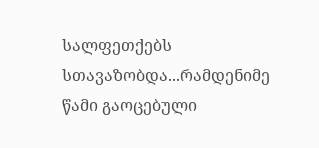სალფეთქებს სთავაზობდა...რამდენიმე წამი გაოცებული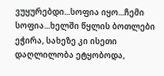ვუყურებდი...სოფია იყო...ჩემი სოფია...ხელში წყლის ბოთლები ეჭირა, სახეზე კი ისეთი დაღლილობა ეტყობოდა,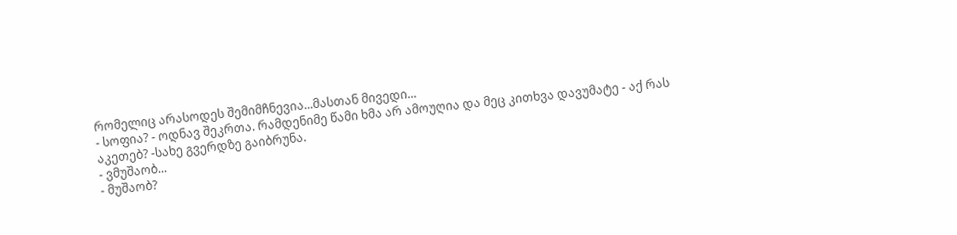რომელიც არასოდეს შემიმჩნევია...მასთან მივედი...
- სოფია? - ოდნავ შეკრთა. რამდენიმე წამი ხმა არ ამოუღია და მეც კითხვა დავუმატე - აქ რას აკეთებ? -სახე გვერდზე გაიბრუნა.
- ვმუშაობ...
- მუშაობ?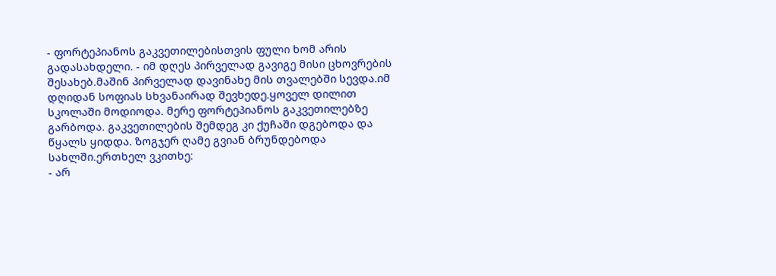- ფორტეპიანოს გაკვეთილებისთვის ფული ხომ არის გადასახდელი. - იმ დღეს პირველად გავიგე მისი ცხოვრების შესახებ.მაშინ პირველად დავინახე მის თვალებში სევდა.იმ დღიდან სოფიას სხვანაირად შევხედე.ყოველ დილით სკოლაში მოდიოდა. მერე ფორტეპიანოს გაკვეთილებზე გარბოდა. გაკვეთილების შემდეგ კი ქუჩაში დგებოდა და წყალს ყიდდა. ზოგჯერ ღამე გვიან ბრუნდებოდა სახლში.ერთხელ ვკითხე:
- არ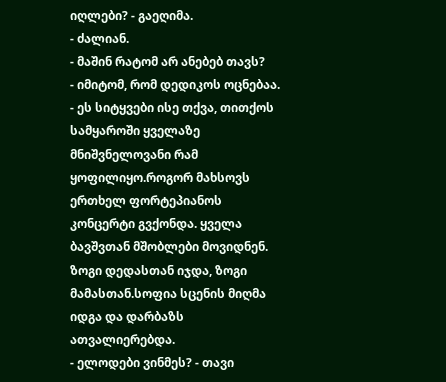იღლები? - გაეღიმა.
- ძალიან.
- მაშინ რატომ არ ანებებ თავს?
- იმიტომ, რომ დედიკოს ოცნებაა. - ეს სიტყვები ისე თქვა, თითქოს სამყაროში ყველაზე მნიშვნელოვანი რამ ყოფილიყო.როგორ მახსოვს ერთხელ ფორტეპიანოს კონცერტი გვქონდა. ყველა ბავშვთან მშობლები მოვიდნენ. ზოგი დედასთან იჯდა, ზოგი მამასთან.სოფია სცენის მიღმა იდგა და დარბაზს ათვალიერებდა.
- ელოდები ვინმეს? - თავი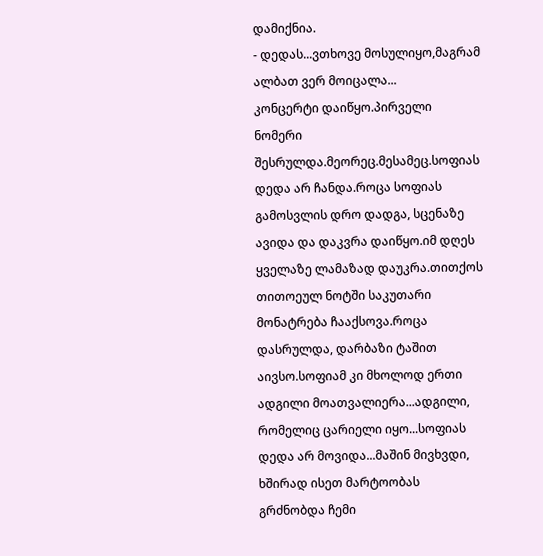დამიქნია.
- დედას...ვთხოვე მოსულიყო,მაგრამ ალბათ ვერ მოიცალა...
კონცერტი დაიწყო.პირველი ნომერი შესრულდა.მეორეც.მესამეც.სოფიას დედა არ ჩანდა.როცა სოფიას გამოსვლის დრო დადგა, სცენაზე ავიდა და დაკვრა დაიწყო.იმ დღეს ყველაზე ლამაზად დაუკრა.თითქოს თითოეულ ნოტში საკუთარი მონატრება ჩააქსოვა.როცა დასრულდა, დარბაზი ტაშით აივსო.სოფიამ კი მხოლოდ ერთი ადგილი მოათვალიერა...ადგილი, რომელიც ცარიელი იყო...სოფიას დედა არ მოვიდა...მაშინ მივხვდი, ხშირად ისეთ მარტოობას გრძნობდა ჩემი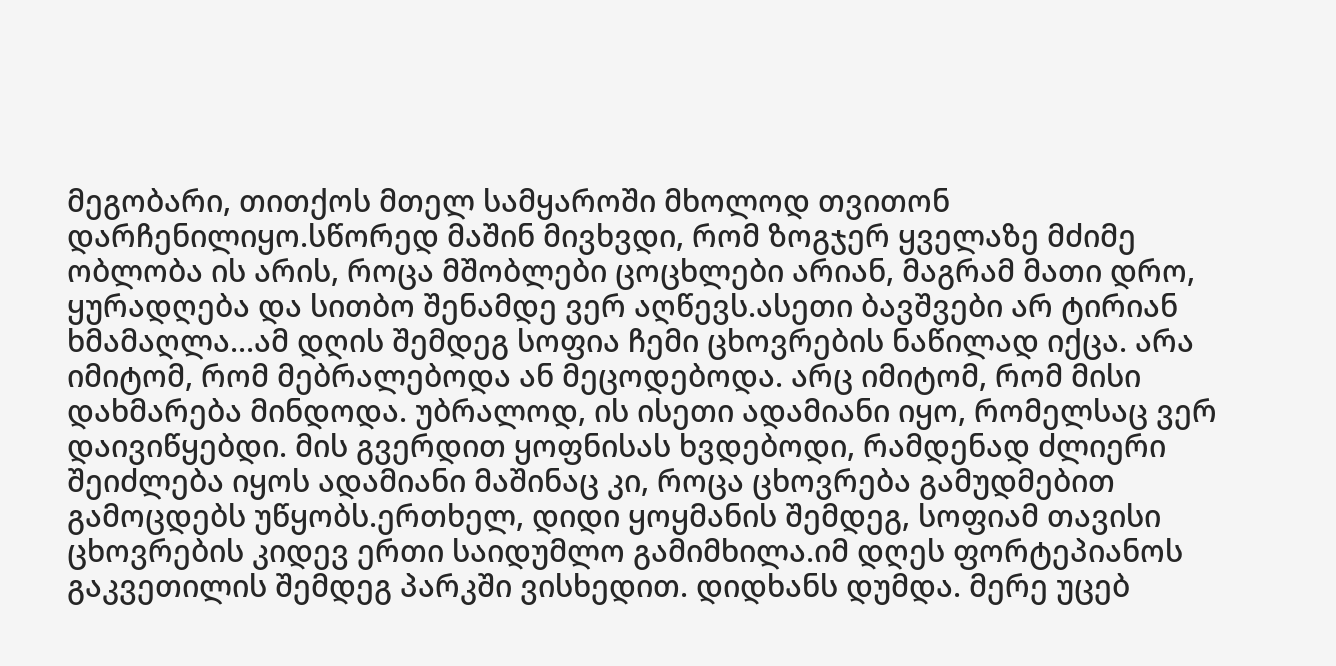მეგობარი, თითქოს მთელ სამყაროში მხოლოდ თვითონ დარჩენილიყო.სწორედ მაშინ მივხვდი, რომ ზოგჯერ ყველაზე მძიმე ობლობა ის არის, როცა მშობლები ცოცხლები არიან, მაგრამ მათი დრო, ყურადღება და სითბო შენამდე ვერ აღწევს.ასეთი ბავშვები არ ტირიან ხმამაღლა...ამ დღის შემდეგ სოფია ჩემი ცხოვრების ნაწილად იქცა. არა იმიტომ, რომ მებრალებოდა ან მეცოდებოდა. არც იმიტომ, რომ მისი დახმარება მინდოდა. უბრალოდ, ის ისეთი ადამიანი იყო, რომელსაც ვერ დაივიწყებდი. მის გვერდით ყოფნისას ხვდებოდი, რამდენად ძლიერი შეიძლება იყოს ადამიანი მაშინაც კი, როცა ცხოვრება გამუდმებით გამოცდებს უწყობს.ერთხელ, დიდი ყოყმანის შემდეგ, სოფიამ თავისი ცხოვრების კიდევ ერთი საიდუმლო გამიმხილა.იმ დღეს ფორტეპიანოს გაკვეთილის შემდეგ პარკში ვისხედით. დიდხანს დუმდა. მერე უცებ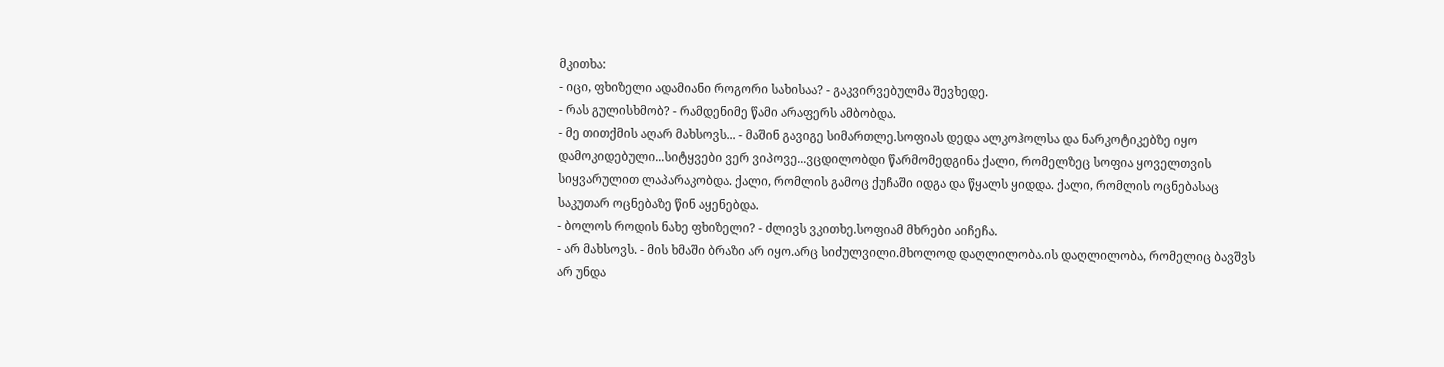მკითხა:
- იცი, ფხიზელი ადამიანი როგორი სახისაა? - გაკვირვებულმა შევხედე.
- რას გულისხმობ? - რამდენიმე წამი არაფერს ამბობდა.
- მე თითქმის აღარ მახსოვს... - მაშინ გავიგე სიმართლე.სოფიას დედა ალკოჰოლსა და ნარკოტიკებზე იყო დამოკიდებული...სიტყვები ვერ ვიპოვე...ვცდილობდი წარმომედგინა ქალი, რომელზეც სოფია ყოველთვის სიყვარულით ლაპარაკობდა. ქალი, რომლის გამოც ქუჩაში იდგა და წყალს ყიდდა. ქალი, რომლის ოცნებასაც საკუთარ ოცნებაზე წინ აყენებდა.
- ბოლოს როდის ნახე ფხიზელი? - ძლივს ვკითხე.სოფიამ მხრები აიჩეჩა.
- არ მახსოვს. - მის ხმაში ბრაზი არ იყო.არც სიძულვილი.მხოლოდ დაღლილობა.ის დაღლილობა, რომელიც ბავშვს არ უნდა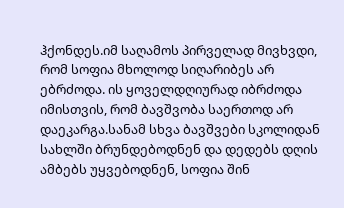ჰქონდეს.იმ საღამოს პირველად მივხვდი, რომ სოფია მხოლოდ სიღარიბეს არ ებრძოდა. ის ყოველდღიურად იბრძოდა იმისთვის, რომ ბავშვობა საერთოდ არ დაეკარგა.სანამ სხვა ბავშვები სკოლიდან სახლში ბრუნდებოდნენ და დედებს დღის ამბებს უყვებოდნენ, სოფია შინ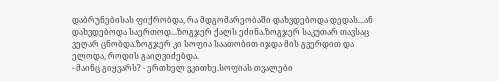დაბრუნებისას ფიქრობდა, რა მდგომარეობაში დახვდებოდა დედას...ან დახვდებოდა საერთოდ...ზოგჯერ ქალს ეძინა.ზოგჯერ საკუთარ თავსაც ვეღარ ცნობდა.ზოგჯერ კი სოფია საათობით იჯდა მის გვერდით და ელოდა, როდის გაიღვიძებდა.
- მაინც გიყვარს? - ერთხელ ვკითხე.სოფიას თვალები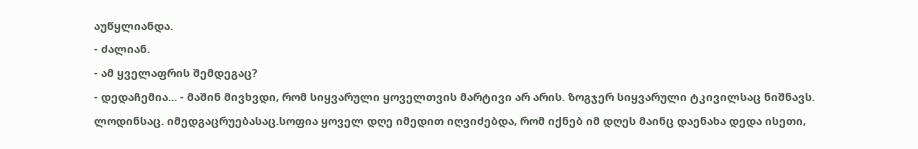აუწყლიანდა.
- ძალიან.
- ამ ყველაფრის შემდეგაც?
- დედაჩემია... - მაშინ მივხვდი, რომ სიყვარული ყოველთვის მარტივი არ არის. ზოგჯერ სიყვარული ტკივილსაც ნიშნავს. ლოდინსაც. იმედგაცრუებასაც.სოფია ყოველ დღე იმედით იღვიძებდა, რომ იქნებ იმ დღეს მაინც დაენახა დედა ისეთი,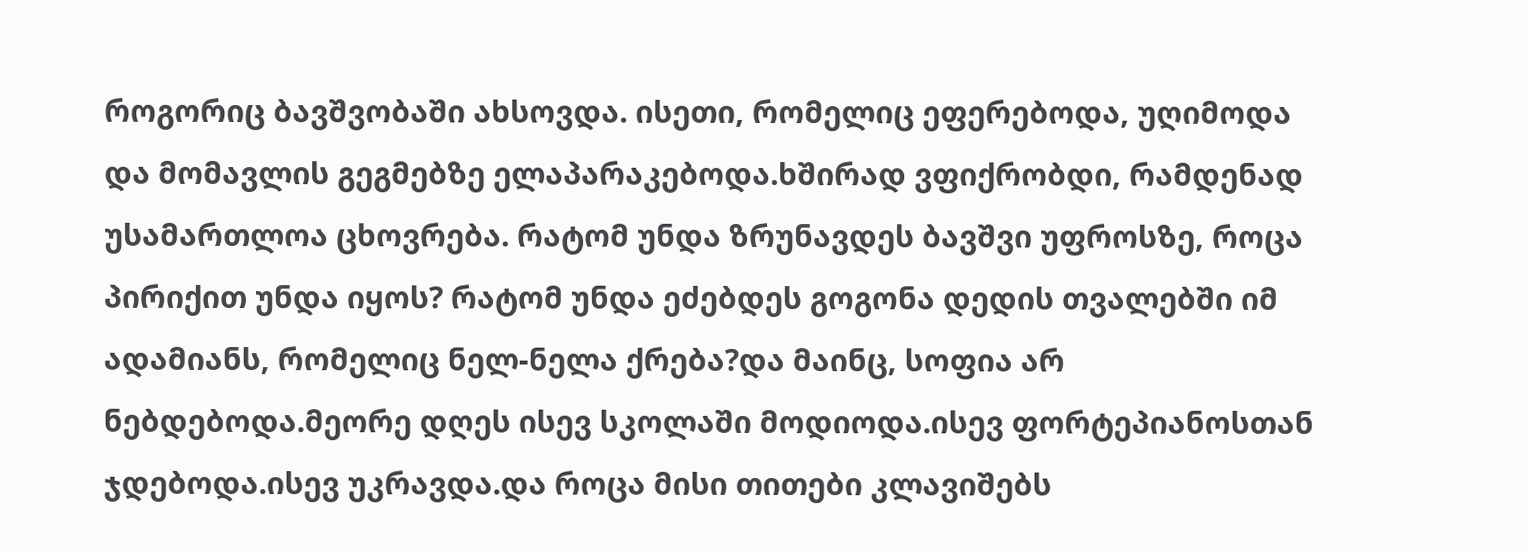როგორიც ბავშვობაში ახსოვდა. ისეთი, რომელიც ეფერებოდა, უღიმოდა და მომავლის გეგმებზე ელაპარაკებოდა.ხშირად ვფიქრობდი, რამდენად უსამართლოა ცხოვრება. რატომ უნდა ზრუნავდეს ბავშვი უფროსზე, როცა პირიქით უნდა იყოს? რატომ უნდა ეძებდეს გოგონა დედის თვალებში იმ ადამიანს, რომელიც ნელ-ნელა ქრება?და მაინც, სოფია არ ნებდებოდა.მეორე დღეს ისევ სკოლაში მოდიოდა.ისევ ფორტეპიანოსთან ჯდებოდა.ისევ უკრავდა.და როცა მისი თითები კლავიშებს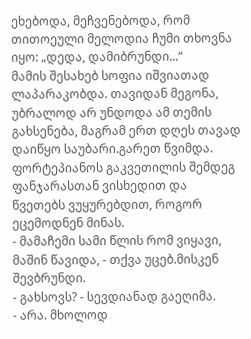ეხებოდა, მეჩვენებოდა, რომ თითოეული მელოდია ჩუმი თხოვნა იყო: „დედა, დამიბრუნდი...“
მამის შესახებ სოფია იშვიათად ლაპარაკობდა. თავიდან მეგონა, უბრალოდ არ უნდოდა ამ თემის გახსენება, მაგრამ ერთ დღეს თავად დაიწყო საუბარი.გარეთ წვიმდა. ფორტეპიანოს გაკვეთილის შემდეგ ფანჯარასთან ვისხედით და წვეთებს ვუყურებდით, როგორ ეცემოდნენ მინას.
- მამაჩემი სამი წლის რომ ვიყავი, მაშინ წავიდა, - თქვა უცებ.მისკენ შევბრუნდი.
- გახსოვს? - სევდიანად გაეღიმა.
- არა. მხოლოდ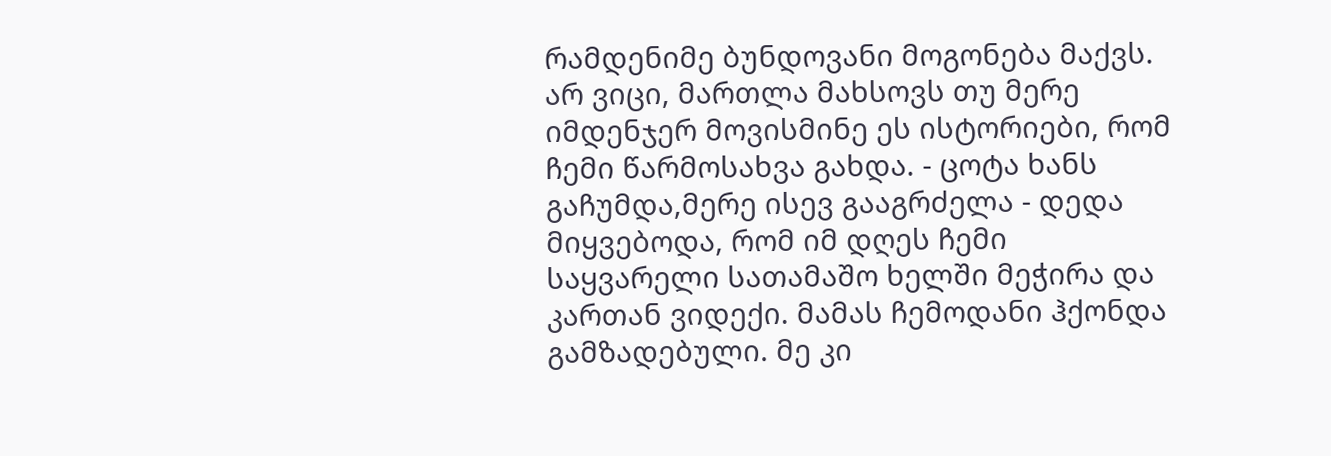რამდენიმე ბუნდოვანი მოგონება მაქვს. არ ვიცი, მართლა მახსოვს თუ მერე იმდენჯერ მოვისმინე ეს ისტორიები, რომ ჩემი წარმოსახვა გახდა. - ცოტა ხანს გაჩუმდა,მერე ისევ გააგრძელა - დედა მიყვებოდა, რომ იმ დღეს ჩემი საყვარელი სათამაშო ხელში მეჭირა და კართან ვიდექი. მამას ჩემოდანი ჰქონდა გამზადებული. მე კი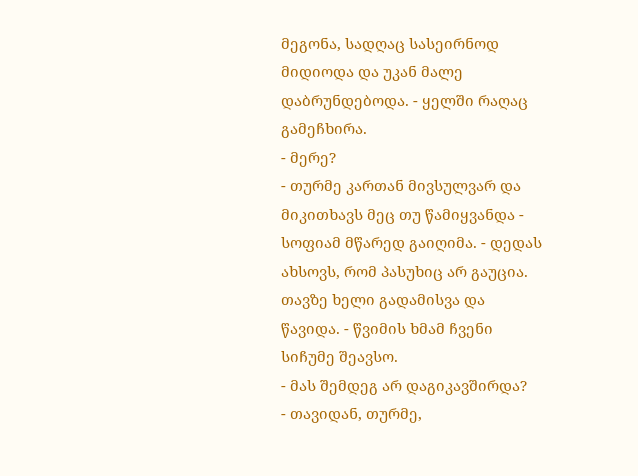მეგონა, სადღაც სასეირნოდ მიდიოდა და უკან მალე დაბრუნდებოდა. - ყელში რაღაც გამეჩხირა.
- მერე?
- თურმე კართან მივსულვარ და მიკითხავს მეც თუ წამიყვანდა - სოფიამ მწარედ გაიღიმა. - დედას ახსოვს, რომ პასუხიც არ გაუცია. თავზე ხელი გადამისვა და წავიდა. - წვიმის ხმამ ჩვენი სიჩუმე შეავსო.
- მას შემდეგ არ დაგიკავშირდა?
- თავიდან, თურმე,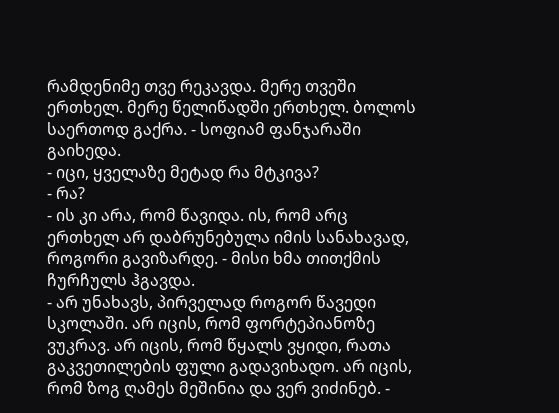რამდენიმე თვე რეკავდა. მერე თვეში ერთხელ. მერე წელიწადში ერთხელ. ბოლოს საერთოდ გაქრა. - სოფიამ ფანჯარაში გაიხედა.
- იცი, ყველაზე მეტად რა მტკივა?
- რა?
- ის კი არა, რომ წავიდა. ის, რომ არც ერთხელ არ დაბრუნებულა იმის სანახავად, როგორი გავიზარდე. - მისი ხმა თითქმის ჩურჩულს ჰგავდა.
- არ უნახავს, პირველად როგორ წავედი სკოლაში. არ იცის, რომ ფორტეპიანოზე ვუკრავ. არ იცის, რომ წყალს ვყიდი, რათა გაკვეთილების ფული გადავიხადო. არ იცის, რომ ზოგ ღამეს მეშინია და ვერ ვიძინებ. -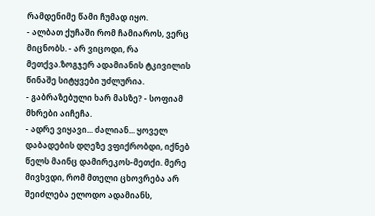რამდენიმე წამი ჩუმად იყო.
- ალბათ ქუჩაში რომ ჩამიაროს, ვერც მიცნობს. - არ ვიცოდი, რა მეთქვა.ზოგჯერ ადამიანის ტკივილის წინაშე სიტყვები უძლურია.
- გაბრაზებული ხარ მასზე? - სოფიამ მხრები აიჩეჩა.
- ადრე ვიყავი... ძალიან... ყოველ დაბადების დღეზე ვფიქრობდი, იქნებ წელს მაინც დამირეკოს-მეთქი. მერე მივხვდი, რომ მთელი ცხოვრება არ შეიძლება ელოდო ადამიანს,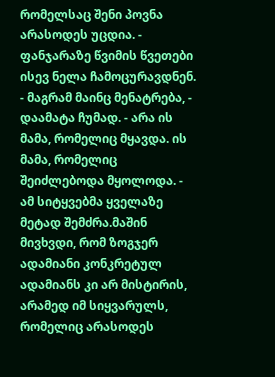რომელსაც შენი პოვნა არასოდეს უცდია. - ფანჯარაზე წვიმის წვეთები ისევ ნელა ჩამოცურავდნენ.
- მაგრამ მაინც მენატრება, - დაამატა ჩუმად. - არა ის მამა, რომელიც მყავდა. ის მამა, რომელიც შეიძლებოდა მყოლოდა. - ამ სიტყვებმა ყველაზე მეტად შემძრა.მაშინ მივხვდი, რომ ზოგჯერ ადამიანი კონკრეტულ ადამიანს კი არ მისტირის, არამედ იმ სიყვარულს, რომელიც არასოდეს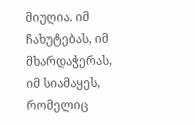მიუღია. იმ ჩახუტებას, იმ მხარდაჭერას, იმ სიამაყეს, რომელიც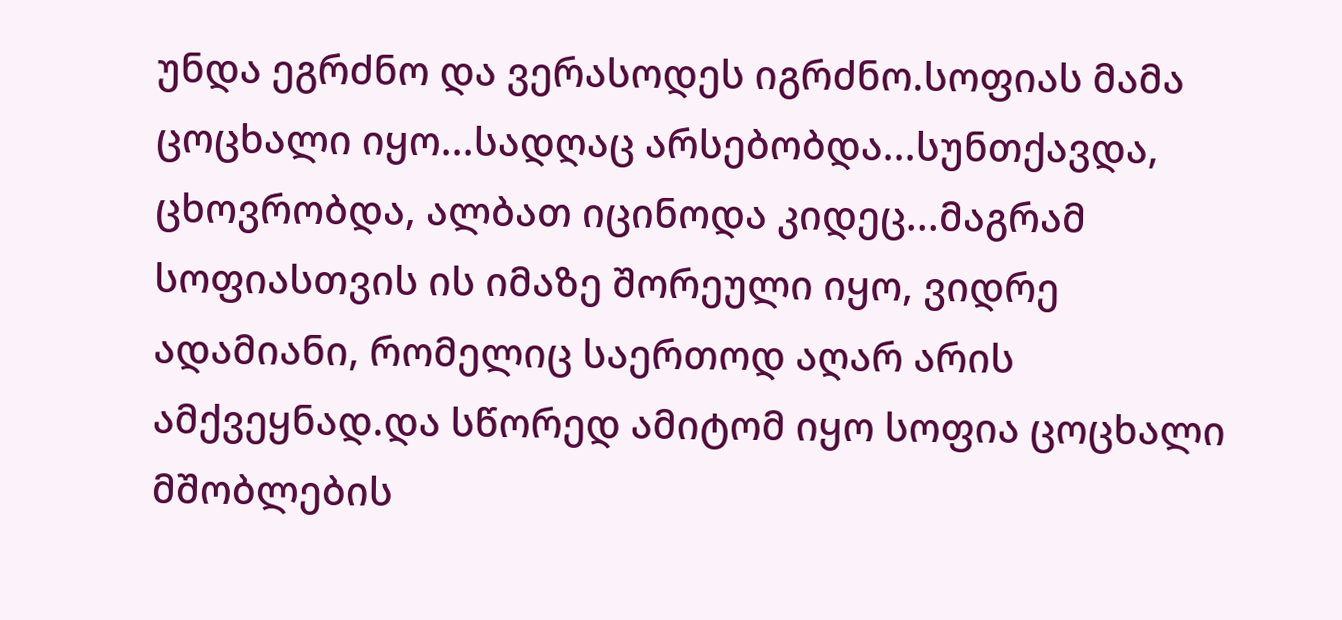უნდა ეგრძნო და ვერასოდეს იგრძნო.სოფიას მამა ცოცხალი იყო...სადღაც არსებობდა...სუნთქავდა, ცხოვრობდა, ალბათ იცინოდა კიდეც...მაგრამ სოფიასთვის ის იმაზე შორეული იყო, ვიდრე ადამიანი, რომელიც საერთოდ აღარ არის ამქვეყნად.და სწორედ ამიტომ იყო სოფია ცოცხალი მშობლების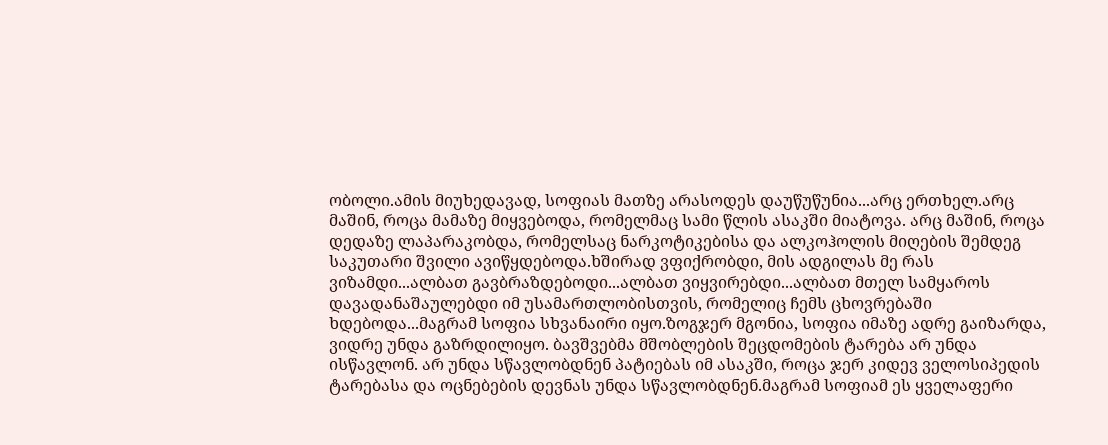ობოლი.ამის მიუხედავად, სოფიას მათზე არასოდეს დაუწუწუნია...არც ერთხელ.არც მაშინ, როცა მამაზე მიყვებოდა, რომელმაც სამი წლის ასაკში მიატოვა. არც მაშინ, როცა დედაზე ლაპარაკობდა, რომელსაც ნარკოტიკებისა და ალკოჰოლის მიღების შემდეგ საკუთარი შვილი ავიწყდებოდა.ხშირად ვფიქრობდი, მის ადგილას მე რას ვიზამდი...ალბათ გავბრაზდებოდი...ალბათ ვიყვირებდი...ალბათ მთელ სამყაროს დავადანაშაულებდი იმ უსამართლობისთვის, რომელიც ჩემს ცხოვრებაში ხდებოდა...მაგრამ სოფია სხვანაირი იყო.ზოგჯერ მგონია, სოფია იმაზე ადრე გაიზარდა, ვიდრე უნდა გაზრდილიყო. ბავშვებმა მშობლების შეცდომების ტარება არ უნდა ისწავლონ. არ უნდა სწავლობდნენ პატიებას იმ ასაკში, როცა ჯერ კიდევ ველოსიპედის ტარებასა და ოცნებების დევნას უნდა სწავლობდნენ.მაგრამ სოფიამ ეს ყველაფერი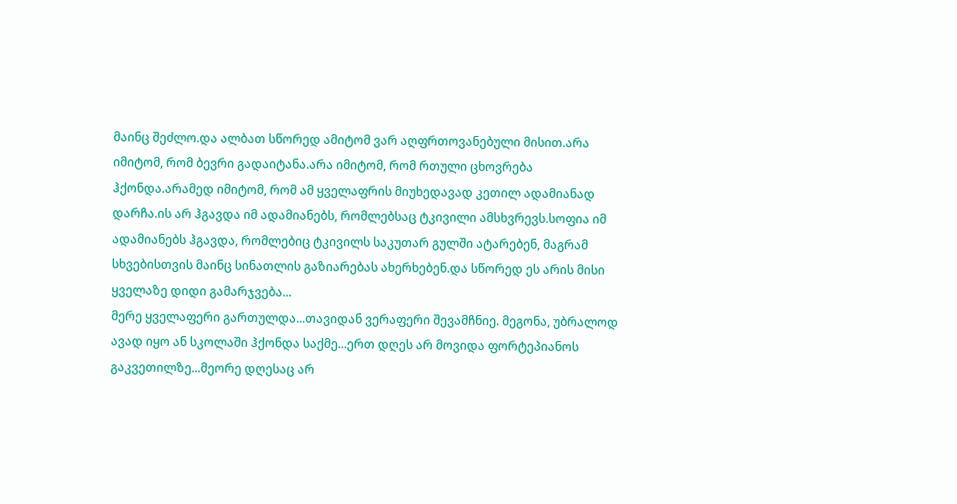მაინც შეძლო.და ალბათ სწორედ ამიტომ ვარ აღფრთოვანებული მისით.არა იმიტომ, რომ ბევრი გადაიტანა.არა იმიტომ, რომ რთული ცხოვრება ჰქონდა.არამედ იმიტომ, რომ ამ ყველაფრის მიუხედავად კეთილ ადამიანად დარჩა.ის არ ჰგავდა იმ ადამიანებს, რომლებსაც ტკივილი ამსხვრევს.სოფია იმ ადამიანებს ჰგავდა, რომლებიც ტკივილს საკუთარ გულში ატარებენ, მაგრამ სხვებისთვის მაინც სინათლის გაზიარებას ახერხებენ.და სწორედ ეს არის მისი ყველაზე დიდი გამარჯვება...
მერე ყველაფერი გართულდა...თავიდან ვერაფერი შევამჩნიე. მეგონა, უბრალოდ ავად იყო ან სკოლაში ჰქონდა საქმე...ერთ დღეს არ მოვიდა ფორტეპიანოს გაკვეთილზე...მეორე დღესაც არ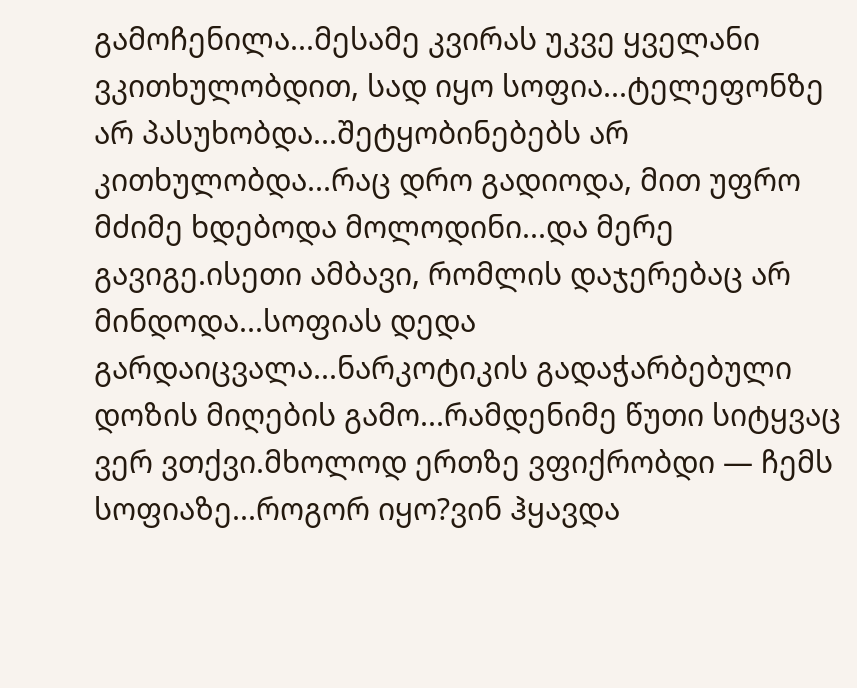გამოჩენილა...მესამე კვირას უკვე ყველანი ვკითხულობდით, სად იყო სოფია...ტელეფონზე არ პასუხობდა...შეტყობინებებს არ კითხულობდა...რაც დრო გადიოდა, მით უფრო მძიმე ხდებოდა მოლოდინი...და მერე გავიგე.ისეთი ამბავი, რომლის დაჯერებაც არ მინდოდა...სოფიას დედა გარდაიცვალა...ნარკოტიკის გადაჭარბებული დოზის მიღების გამო...რამდენიმე წუთი სიტყვაც ვერ ვთქვი.მხოლოდ ერთზე ვფიქრობდი — ჩემს სოფიაზე...როგორ იყო?ვინ ჰყავდა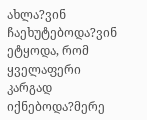ახლა?ვინ ჩაეხუტებოდა?ვინ ეტყოდა, რომ ყველაფერი კარგად იქნებოდა?მერე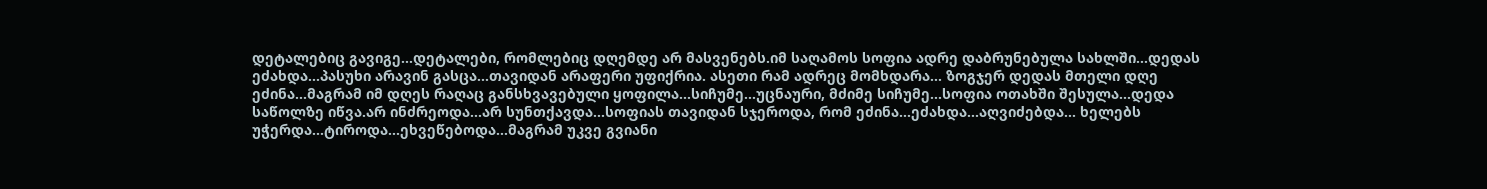დეტალებიც გავიგე...დეტალები, რომლებიც დღემდე არ მასვენებს.იმ საღამოს სოფია ადრე დაბრუნებულა სახლში...დედას ეძახდა...პასუხი არავინ გასცა...თავიდან არაფერი უფიქრია. ასეთი რამ ადრეც მომხდარა... ზოგჯერ დედას მთელი დღე ეძინა...მაგრამ იმ დღეს რაღაც განსხვავებული ყოფილა...სიჩუმე...უცნაური, მძიმე სიჩუმე...სოფია ოთახში შესულა...დედა საწოლზე იწვა.არ ინძრეოდა...არ სუნთქავდა...სოფიას თავიდან სჯეროდა, რომ ეძინა...ეძახდა...აღვიძებდა... ხელებს უჭერდა...ტიროდა...ეხვეწებოდა...მაგრამ უკვე გვიანი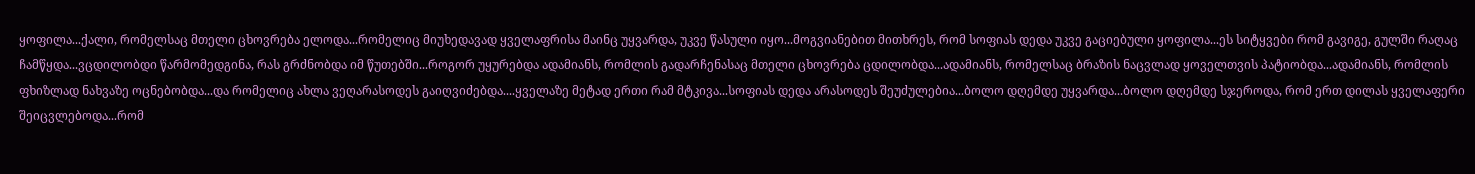ყოფილა...ქალი, რომელსაც მთელი ცხოვრება ელოდა...რომელიც მიუხედავად ყველაფრისა მაინც უყვარდა, უკვე წასული იყო...მოგვიანებით მითხრეს, რომ სოფიას დედა უკვე გაციებული ყოფილა...ეს სიტყვები რომ გავიგე, გულში რაღაც ჩამწყდა...ვცდილობდი წარმომედგინა, რას გრძნობდა იმ წუთებში...როგორ უყურებდა ადამიანს, რომლის გადარჩენასაც მთელი ცხოვრება ცდილობდა...ადამიანს, რომელსაც ბრაზის ნაცვლად ყოველთვის პატიობდა...ადამიანს, რომლის ფხიზლად ნახვაზე ოცნებობდა...და რომელიც ახლა ვეღარასოდეს გაიღვიძებდა....ყველაზე მეტად ერთი რამ მტკივა...სოფიას დედა არასოდეს შეუძულებია...ბოლო დღემდე უყვარდა...ბოლო დღემდე სჯეროდა, რომ ერთ დილას ყველაფერი შეიცვლებოდა...რომ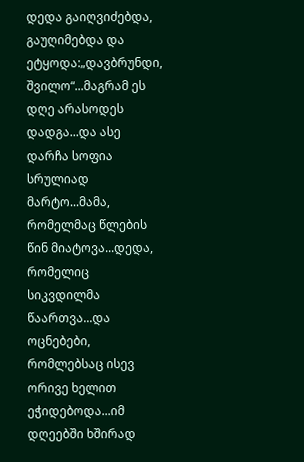დედა გაიღვიძებდა, გაუღიმებდა და ეტყოდა:„დავბრუნდი, შვილო“...მაგრამ ეს დღე არასოდეს დადგა...და ასე დარჩა სოფია სრულიად მარტო...მამა, რომელმაც წლების წინ მიატოვა...დედა, რომელიც სიკვდილმა წაართვა...და ოცნებები, რომლებსაც ისევ ორივე ხელით ეჭიდებოდა...იმ დღეებში ხშირად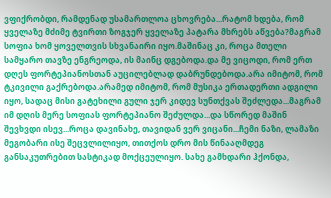ვფიქრობდი, რამდენად უსამართლოა ცხოვრება...რატომ ხდება, რომ ყველაზე მძიმე ტვირთი ზოგჯერ ყველაზე პატარა მხრებს აწვება?მაგრამ სოფია ხომ ყოველთვის სხვანაირი იყო.მაშინაც კი, როცა მთელი სამყარო თავზე ენგრეოდა, ის მაინც დგებოდა.და მე ვიცოდი, რომ ერთ დღეს ფორტეპიანოსთან აუცილებლად დაბრუნდებოდა.არა იმიტომ, რომ ტკივილი გაქრებოდა.არამედ იმიტომ, რომ მუსიკა ერთადერთი ადგილი იყო, სადაც მისი გატეხილი გული ჯერ კიდევ სუნთქვას შეძლედა...მაგრამ იმ დღის მერე სოფიას ფორტეპიანო შეძულდა...და სწორედ მაშინ შევხვდი ისევ...როცა დავინახე, თავიდან ვერ ვიცანი...ჩემი ნაზი, ლამაზი მეგობარი ისე შეცვლილიყო, თითქოს დრო მის წინააღმდეგ განსაკუთრებით სასტიკად მოქცეულიყო. სახე გამხდარი ჰქონდა,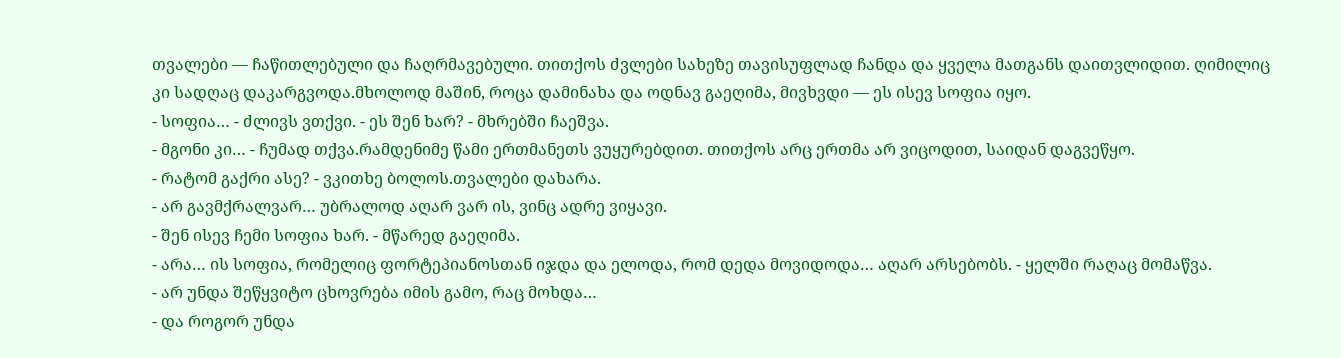თვალები — ჩაწითლებული და ჩაღრმავებული. თითქოს ძვლები სახეზე თავისუფლად ჩანდა და ყველა მათგანს დაითვლიდით. ღიმილიც კი სადღაც დაკარგვოდა.მხოლოდ მაშინ, როცა დამინახა და ოდნავ გაეღიმა, მივხვდი — ეს ისევ სოფია იყო.
- სოფია… - ძლივს ვთქვი. - ეს შენ ხარ? - მხრებში ჩაეშვა.
- მგონი კი… - ჩუმად თქვა.რამდენიმე წამი ერთმანეთს ვუყურებდით. თითქოს არც ერთმა არ ვიცოდით, საიდან დაგვეწყო.
- რატომ გაქრი ასე? - ვკითხე ბოლოს.თვალები დახარა.
- არ გავმქრალვარ… უბრალოდ აღარ ვარ ის, ვინც ადრე ვიყავი.
- შენ ისევ ჩემი სოფია ხარ. - მწარედ გაეღიმა.
- არა… ის სოფია, რომელიც ფორტეპიანოსთან იჯდა და ელოდა, რომ დედა მოვიდოდა… აღარ არსებობს. - ყელში რაღაც მომაწვა.
- არ უნდა შეწყვიტო ცხოვრება იმის გამო, რაც მოხდა…
- და როგორ უნდა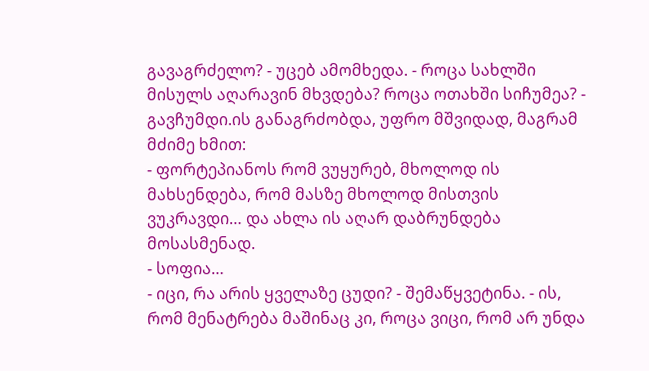გავაგრძელო? - უცებ ამომხედა. - როცა სახლში მისულს აღარავინ მხვდება? როცა ოთახში სიჩუმეა? - გავჩუმდი.ის განაგრძობდა, უფრო მშვიდად, მაგრამ მძიმე ხმით:
- ფორტეპიანოს რომ ვუყურებ, მხოლოდ ის მახსენდება, რომ მასზე მხოლოდ მისთვის ვუკრავდი… და ახლა ის აღარ დაბრუნდება მოსასმენად.
- სოფია…
- იცი, რა არის ყველაზე ცუდი? - შემაწყვეტინა. - ის, რომ მენატრება მაშინაც კი, როცა ვიცი, რომ არ უნდა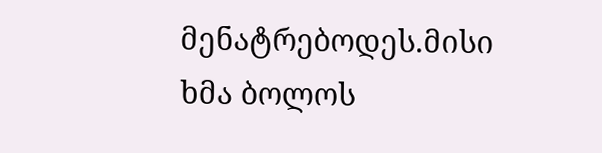მენატრებოდეს.მისი ხმა ბოლოს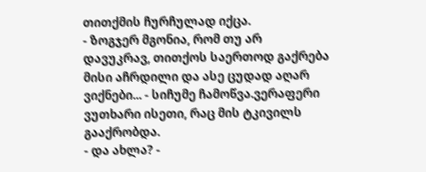თითქმის ჩურჩულად იქცა.
- ზოგჯერ მგონია, რომ თუ არ დავუკრავ, თითქოს საერთოდ გაქრება მისი აჩრდილი და ასე ცუდად აღარ ვიქნები... - სიჩუმე ჩამოწვა.ვერაფერი ვუთხარი ისეთი, რაც მის ტკივილს გააქრობდა.
- და ახლა? -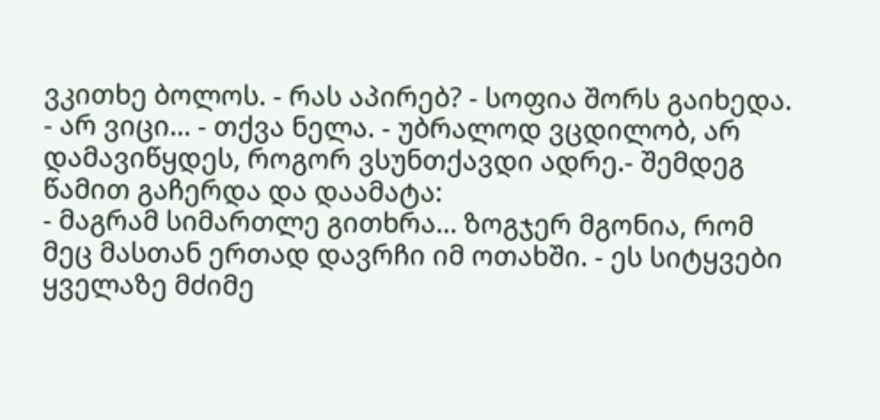ვკითხე ბოლოს. - რას აპირებ? - სოფია შორს გაიხედა.
- არ ვიცი… - თქვა ნელა. - უბრალოდ ვცდილობ, არ დამავიწყდეს, როგორ ვსუნთქავდი ადრე.- შემდეგ წამით გაჩერდა და დაამატა:
- მაგრამ სიმართლე გითხრა… ზოგჯერ მგონია, რომ მეც მასთან ერთად დავრჩი იმ ოთახში. - ეს სიტყვები ყველაზე მძიმე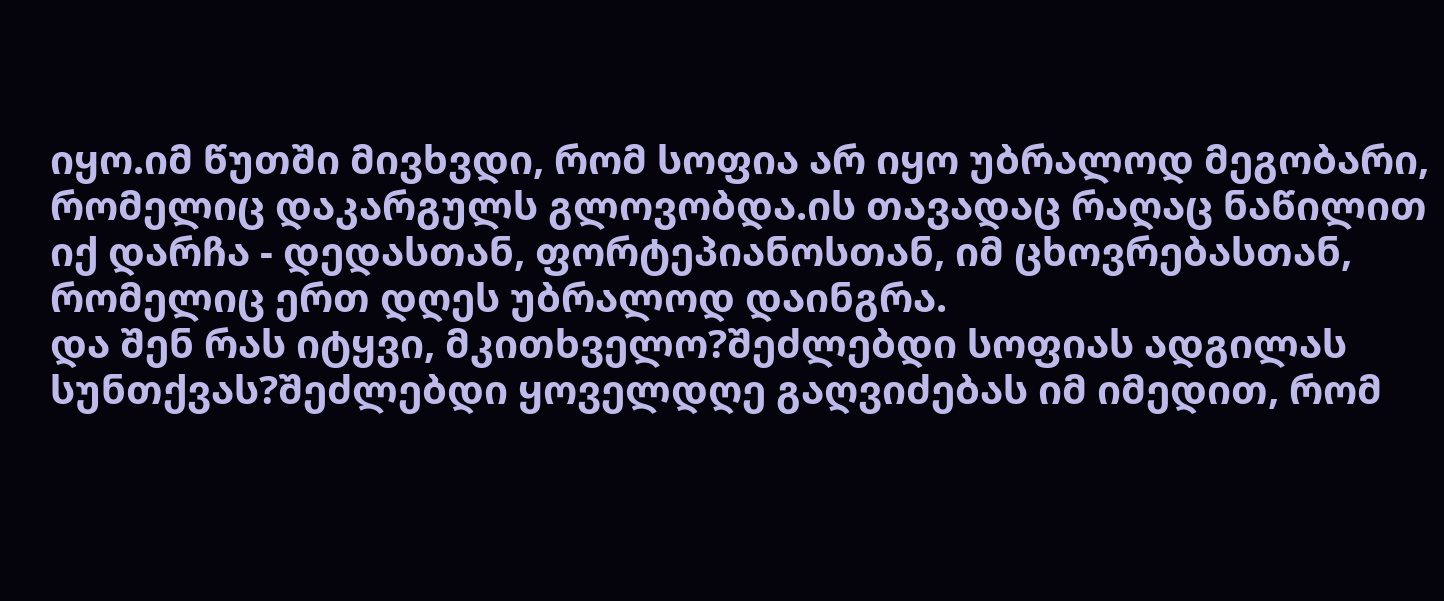იყო.იმ წუთში მივხვდი, რომ სოფია არ იყო უბრალოდ მეგობარი, რომელიც დაკარგულს გლოვობდა.ის თავადაც რაღაც ნაწილით იქ დარჩა - დედასთან, ფორტეპიანოსთან, იმ ცხოვრებასთან, რომელიც ერთ დღეს უბრალოდ დაინგრა.
და შენ რას იტყვი, მკითხველო?შეძლებდი სოფიას ადგილას სუნთქვას?შეძლებდი ყოველდღე გაღვიძებას იმ იმედით, რომ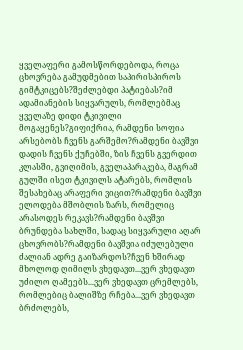ყველაფერი გამოსწორდებოდა, როცა ცხოვრება გამუდმებით საპირისპიროს გიმტკიცებს?შეძლებდი პატიებას?იმ ადამიანების სიყვარულს, რომლებმაც ყველაზე დიდი ტკივილი მოგაყენეს?გიფიქრია, რამდენი სოფია არსებობს ჩვენს გარშემო?რამდენი ბავშვი დადის ჩვენს ქუჩებში, ზის ჩვენს გვერდით კლასში, გვიღიმის, გველაპარაკება, მაგრამ გულში ისეთ ტკივილს ატარებს, რომლის შესახებაც არაფერი ვიცით?რამდენი ბავშვი ელოდება მშობლის ზარს, რომელიც არასოდეს რეკავს?რამდენი ბავშვი ბრუნდება სახლში, სადაც სიყვარული აღარ ცხოვრობს?რამდენი ბავშვია იძულებული ძალიან ადრე გაიზარდოს?ჩვენ ხშირად მხოლოდ ღიმილს ვხედავთ...ვერ ვხედავთ უძილო ღამეებს...ვერ ვხედავთ ცრემლებს, რომლებიც ბალიშზე რჩება...ვერ ვხედავთ ბრძოლებს,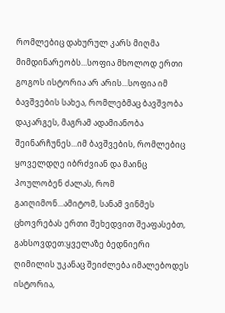რომლებიც დახურულ კარს მიღმა მიმდინარეობს...სოფია მხოლოდ ერთი გოგოს ისტორია არ არის...სოფია იმ ბავშვების სახეა, რომლებმაც ბავშვობა დაკარგეს, მაგრამ ადამიანობა შეინარჩუნეს...იმ ბავშვების, რომლებიც ყოველდღე იბრძვიან და მაინც პოულობენ ძალას, რომ გაიღიმონ...ამიტომ, სანამ ვინმეს ცხოვრებას ერთი შეხედვით შეაფასებთ, გახსოვდეთ:ყველაზე ბედნიერი ღიმილის უკანაც შეიძლება იმალებოდეს ისტორია,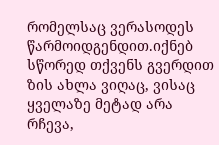რომელსაც ვერასოდეს წარმოიდგენდით.იქნებ სწორედ თქვენს გვერდით ზის ახლა ვიღაც, ვისაც ყველაზე მეტად არა რჩევა,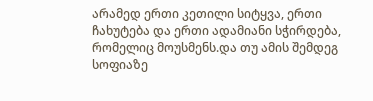არამედ ერთი კეთილი სიტყვა, ერთი ჩახუტება და ერთი ადამიანი სჭირდება, რომელიც მოუსმენს.და თუ ამის შემდეგ სოფიაზე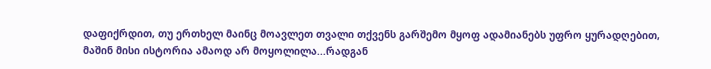დაფიქრდით, თუ ერთხელ მაინც მოავლეთ თვალი თქვენს გარშემო მყოფ ადამიანებს უფრო ყურადღებით, მაშინ მისი ისტორია ამაოდ არ მოყოლილა...რადგან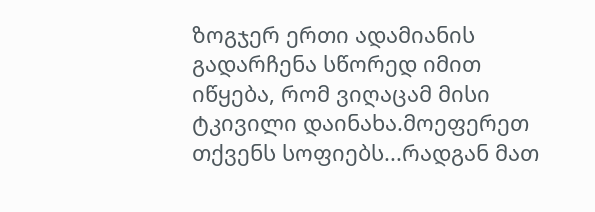ზოგჯერ ერთი ადამიანის გადარჩენა სწორედ იმით იწყება, რომ ვიღაცამ მისი ტკივილი დაინახა.მოეფერეთ თქვენს სოფიებს...რადგან მათ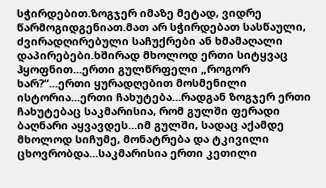სჭირდებით.ზოგჯერ იმაზე მეტად, ვიდრე წარმოგიდგენიათ.მათ არ სჭირდებათ სასწაული, ძვირადღირებული საჩუქრები ან ხმამაღალი დაპირებები.ხშირად მხოლოდ ერთი სიტყვაც ჰყოფნით...ერთი გულწრფელი „როგორ ხარ?“...ერთი ყურადღებით მოსმენილი ისტორია...ერთი ჩახუტება...რადგან ზოგჯერ ერთი ჩახუტებაც საკმარისია, რომ გულში ფერადი ბაღნარი აყვავდეს...იმ გულში, სადაც აქამდე მხოლოდ სიჩუმე, მონატრება და ტკივილი ცხოვრობდა...საკმარისია ერთი კეთილი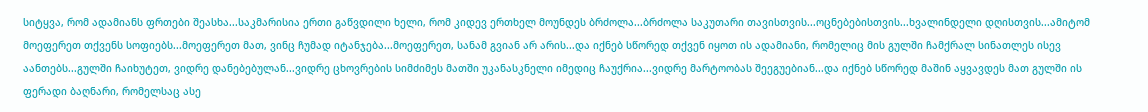სიტყვა, რომ ადამიანს ფრთები შეასხა...საკმარისია ერთი გაწვდილი ხელი, რომ კიდევ ერთხელ მოუნდეს ბრძოლა...ბრძოლა საკუთარი თავისთვის...ოცნებებისთვის...ხვალინდელი დღისთვის...ამიტომ მოეფერეთ თქვენს სოფიებს...მოეფერეთ მათ, ვინც ჩუმად იტანჯება...მოეფერეთ, სანამ გვიან არ არის...და იქნებ სწორედ თქვენ იყოთ ის ადამიანი, რომელიც მის გულში ჩამქრალ სინათლეს ისევ აანთებს...გულში ჩაიხუტეთ, ვიდრე დანებებულან...ვიდრე ცხოვრების სიმძიმეს მათში უკანასკნელი იმედიც ჩაუქრია...ვიდრე მარტოობას შეეგუებიან...და იქნებ სწორედ მაშინ აყვავდეს მათ გულში ის ფერადი ბაღნარი, რომელსაც ასე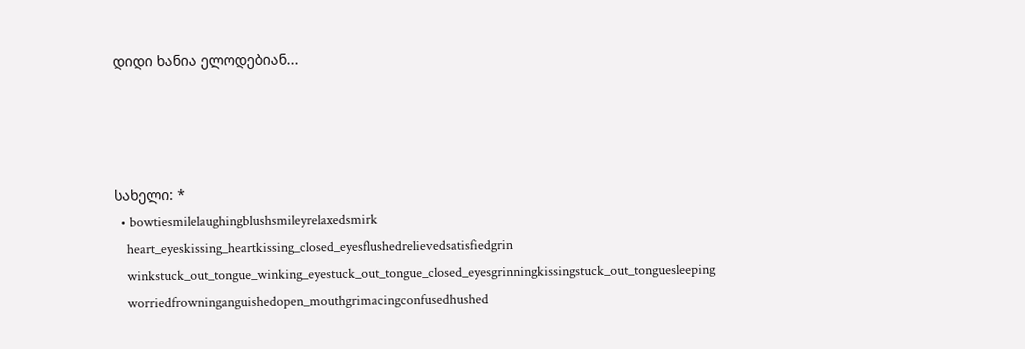დიდი ხანია ელოდებიან...




სახელი: *
  • bowtiesmilelaughingblushsmileyrelaxedsmirk
    heart_eyeskissing_heartkissing_closed_eyesflushedrelievedsatisfiedgrin
    winkstuck_out_tongue_winking_eyestuck_out_tongue_closed_eyesgrinningkissingstuck_out_tonguesleeping
    worriedfrowninganguishedopen_mouthgrimacingconfusedhushed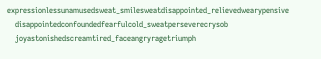expressionlessunamusedsweat_smilesweatdisappointed_relievedwearypensive
    disappointedconfoundedfearfulcold_sweatperseverecrysob
    joyastonishedscreamtired_faceangryragetriumph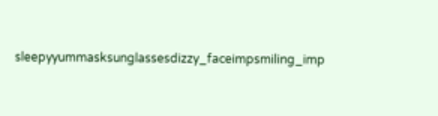sleepyyummasksunglassesdizzy_faceimpsmiling_imp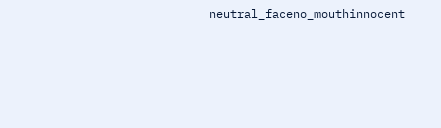neutral_faceno_mouthinnocent